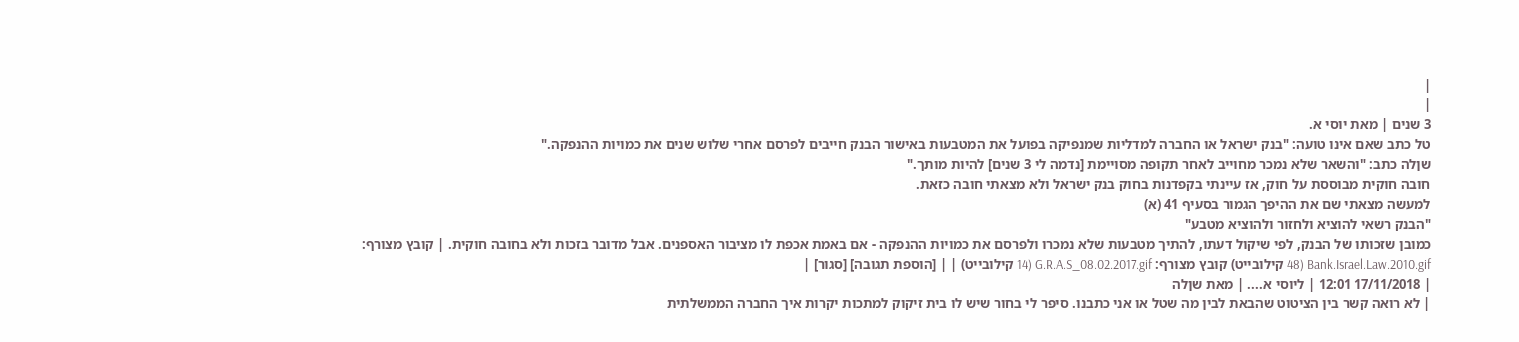|
|
3 שנים | מאת יוסי א.
טל כתב שאם אינו טועה: "בנק ישראל או החברה למדליות שמנפיקה בפועל את המטבעות באישור הבנק חייבים לפרסם אחרי שלוש שנים את כמויות ההנפקה."
שןלה כתב: "והשאר שלא נמכר מחוייב לאחר תקופה מסויימת [נדמה לי 3 שנים] להיות מותך."
חובה חוקית מבוססת על חוק, אז עיינתי בקפדנות בחוק בנק ישראל ולא מצאתי חובה כזאת.
למעשה מצאתי שם את ההיפך הגמור בסעיף 41 (א)
"הבנק רשאי להוציא ולחזור ולהוציא מטבע"
כמובן שזכותו של הבנק, לפי שיקול דעתו, להתיך מטבעות שלא נמכרו ולפרסם את כמויות ההנפקה - אם באמת אכפת לו מציבור האספנים. אבל מדובר בזכות ולא בחובה חוקית. | קובץ מצורף: Bank.Israel.Law.2010.gif (48 קילובייט) קובץ מצורף: G.R.A.S_08.02.2017.gif (14 קילובייט) | | [הוספת תגובה] [סגור] |
| 17/11/2018 12:01 | ליוסי א.... | מאת שןלה
| לא רואה קשר בין הציטוט שהבאת לבין מה שטל או אני כתבנו. סיפר לי בחור שיש לו בית זיקוק למתכות יקרות איך החברה הממשלתית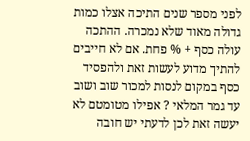לפני מספר שנים התיכה אצלו כמות גדולה מאוד שלא נמכרה. ההתכה עולה כסף + % פחת. אם לא חייבים להתיך מדוע לעשות זאת ולהפסיד כסף במקום לנסות למכור שוב ושוב עד גמר המלאי ? אפילו מטומטם לא יעשה זאת לכן לדעתי יש חובה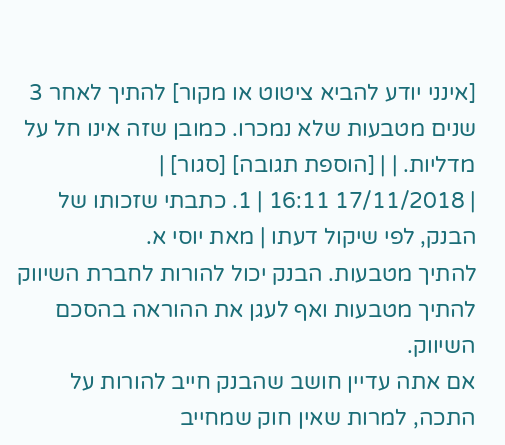[אינני יודע להביא ציטוט או מקור] להתיך לאחר 3 שנים מטבעות שלא נמכרו. כמובן שזה אינו חל על מדליות. | | [הוספת תגובה] [סגור] |
| 17/11/2018 16:11 | 1. כתבתי שזכותו של הבנק, לפי שיקול דעתו | מאת יוסי א.
להתיך מטבעות. הבנק יכול להורות לחברת השיווק להתיך מטבעות ואף לעגן את ההוראה בהסכם השיווק.
אם אתה עדיין חושב שהבנק חייב להורות על התכה, למרות שאין חוק שמחייב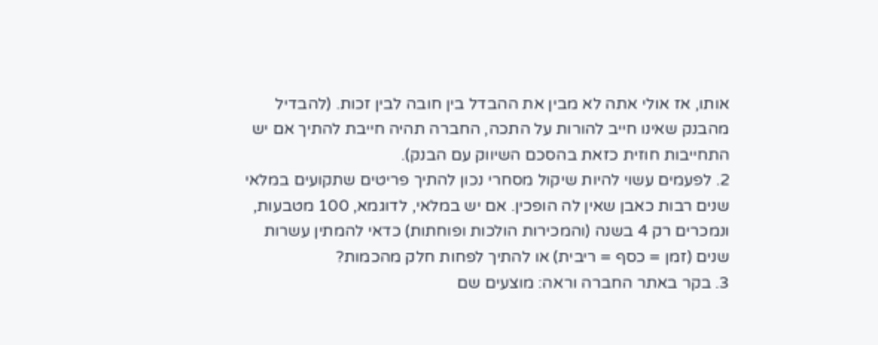אותו, אז אולי אתה לא מבין את ההבדל בין חובה לבין זכות. (להבדיל מהבנק שאינו חייב להורות על התכה, החברה תהיה חייבת להתיך אם יש התחייבות חוזית כזאת בהסכם השיווק עם הבנק).
2. לפעמים עשוי להיות שיקול מסחרי נכון להתיך פריטים שתקועים במלאי שנים רבות כאבן שאין לה הופכין. אם יש במלאי, לדוגמא, 100 מטבעות,
ונמכרים רק 4 בשנה (והמכירות הולכות ופוחתות) כדאי להמתין עשרות שנים (זמן = כסף = ריבית) או להתיך לפחות חלק מהכמות?
3. בקר באתר החברה וראה: מוצעים שם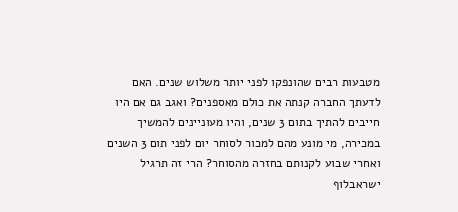מטבעות רבים שהונפקו לפני יותר משלוש שנים. האם לדעתך החברה קנתה את כולם מאספנים? ואגב גם אם היו חייבים להתיך בתום 3 שנים, והיו מעוניינים להמשיך במכירה, מי מונע מהם למכור לסוחר יום לפני תום 3 השנים ואחרי שבוע לקנותם בחזרה מהסוחר? הרי זה תרגיל ישראבלוף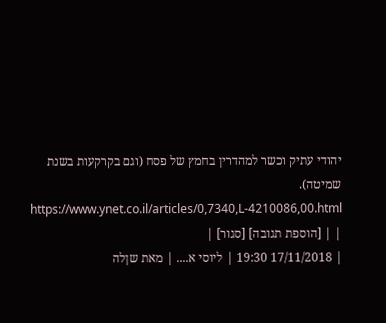יהודי עתיק וכשר למהדרין בחמץ של פסח (וגם בקרקעות בשנת שמיטה).
https://www.ynet.co.il/articles/0,7340,L-4210086,00.html | | [הוספת תגובה] [סגור] |
| 17/11/2018 19:30 | ליוסי א.... | מאת שןלה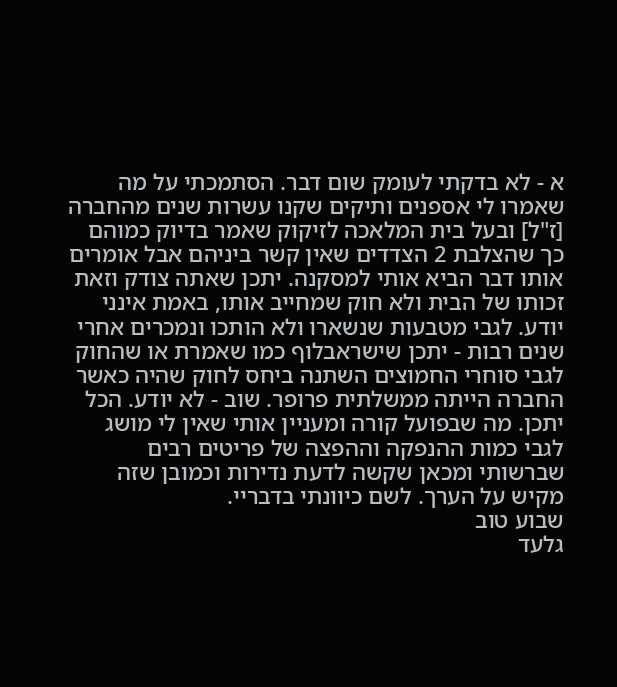א - לא בדקתי לעומק שום דבר. הסתמכתי על מה שאמרו לי אספנים ותיקים שקנו עשרות שנים מהחברה [ז"ל] ובעל בית המלאכה לזיקוק שאמר בדיוק כמוהם כך שהצלבת 2 הצדדים שאין קשר ביניהם אבל אומרים אותו דבר הביא אותי למסקנה. יתכן שאתה צודק וזאת זכותו של הבית ולא חוק שמחייב אותו, באמת אינני יודע. לגבי מטבעות שנשארו ולא הותכו ונמכרים אחרי שנים רבות - יתכן שישראבלוף כמו שאמרת או שהחוק לגבי סוחרי החמוצים השתנה ביחס לחוק שהיה כאשר החברה הייתה ממשלתית פרופר. שוב - לא יודע. הכל יתכן. מה שבפועל קורה ומעניין אותי שאין לי מושג לגבי כמות ההנפקה וההפצה של פריטים רבים שברשותי ומכאן שקשה לדעת נדירות וכמובן שזה מקיש על הערך. לשם כיוונתי בדבריי.
שבוע טוב
גלעד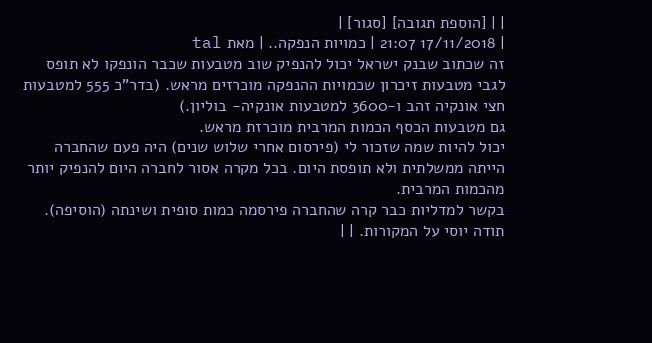| | [הוספת תגובה] [סגור] |
| 17/11/2018 21:07 | כמויות הנפקה.. | מאת tal
זה שכתוב שבנק ישראל יכול להנפיק שוב מטבעות שכבר הונפקו לא תופס לגבי מטבעות זיכרון שכמויות ההנפקה מוכרזים מראש. (בדר"כ 555 למטבעות חצי אונקיה זהב ו-3600 למטבעות אונקיה- בוליון.)
גם מטבעות הכסף הכמות המרבית מוכרזת מראש.
יכול להיות שמה שזכור לי (פירסום אחרי שלוש שנים) היה פעם שהחברה הייתה ממשלתית ולא תופסת היום. בכל מקרה אסור לחברה היום להנפיק יותר מהכמות המרבית.
בקשר למדליות כבר קרה שהחברה פירסמה כמות סופית ושינתה (הוסיפה).
תודה יוסי על המקורות. | |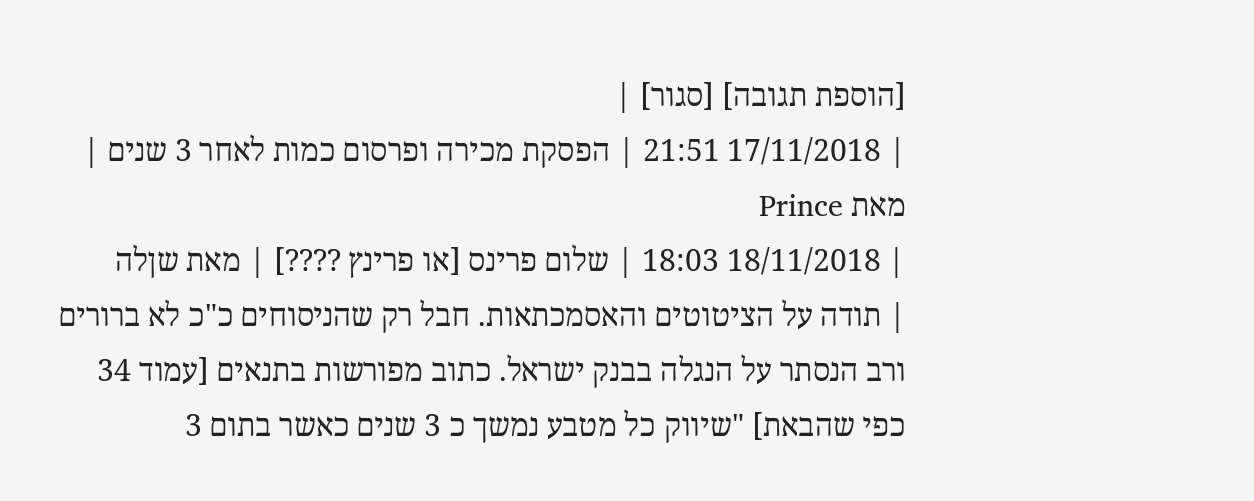[הוספת תגובה] [סגור] |
| 17/11/2018 21:51 | הפסקת מכירה ופרסום כמות לאחר 3 שנים | מאת Prince
| 18/11/2018 18:03 | שלום פרינס [או פרינץ ????] | מאת שןלה
| תודה על הציטוטים והאסמכתאות. חבל רק שהניסוחים כ"כ לא ברורים ורב הנסתר על הנגלה בבנק ישראל. כתוב מפורשות בתנאים [עמוד 34 כפי שהבאת] "שיווק כל מטבע נמשך כ 3 שנים כאשר בתום 3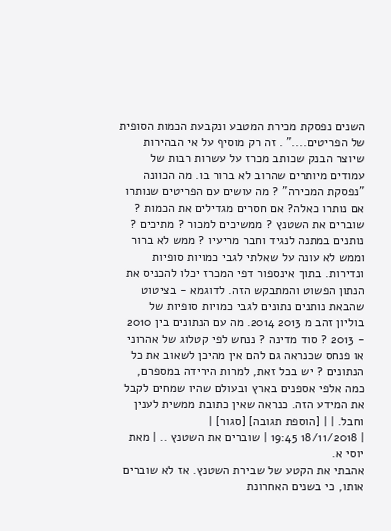השנים נפסקת מכירת המטבע ונקבעת הכמות הסופית של הפריטים...." . זה רק מוסיף על אי הבהירות שיוצר הבנק שכותב מכרז על עשרות רבות של עמודים מיותרים שהרוב לא ברור בו. מה הכוונה "נפסקת המכירה" ? מה עושים עם הפריטים שנותרו אם נותרו כאלה? אם חסרים מגדילים את הכמות ? שוברים את השטנץ ? ממשיכים למכור ? מתיכים ? נותנים במתנה לנגיד וחבר מריעיו ? ממש לא ברור וממש לא עונה על שאלתי לגבי כמויות סופיות ונדירות. בתוך אינספור דפי המכרז יכלו להכניס את הנתון הפשוט והמתבקש הזה. לדוגמא - בציטוט שהבאת נותנים נתונים לגבי כמויות סופיות של בוליון זהב מ 2013 2014. מה עם הנתונים בין 2010 - 2013 ? סוד מדינה ? ננחש לפי קטלוג של אהרוני או פנחס שכנראה גם להם אין מהיכן לשאוב את כל הנתונים ? יש בכל זאת, למרות הירידה במספרם, כמה אלפי אספנים בארץ ובעולם שהיו שמחים לקבל את המידע הזה. כנראה שאין כתובת ממשית לענין וחבל. | | [הוספת תגובה] [סגור] |
| 18/11/2018 19:45 | שוברים את השטנץ .. | מאת יוסי א.
אהבתי את הקטע של שבירת השטנץ. אז לא שוברים אותו, כי בשנים האחרונת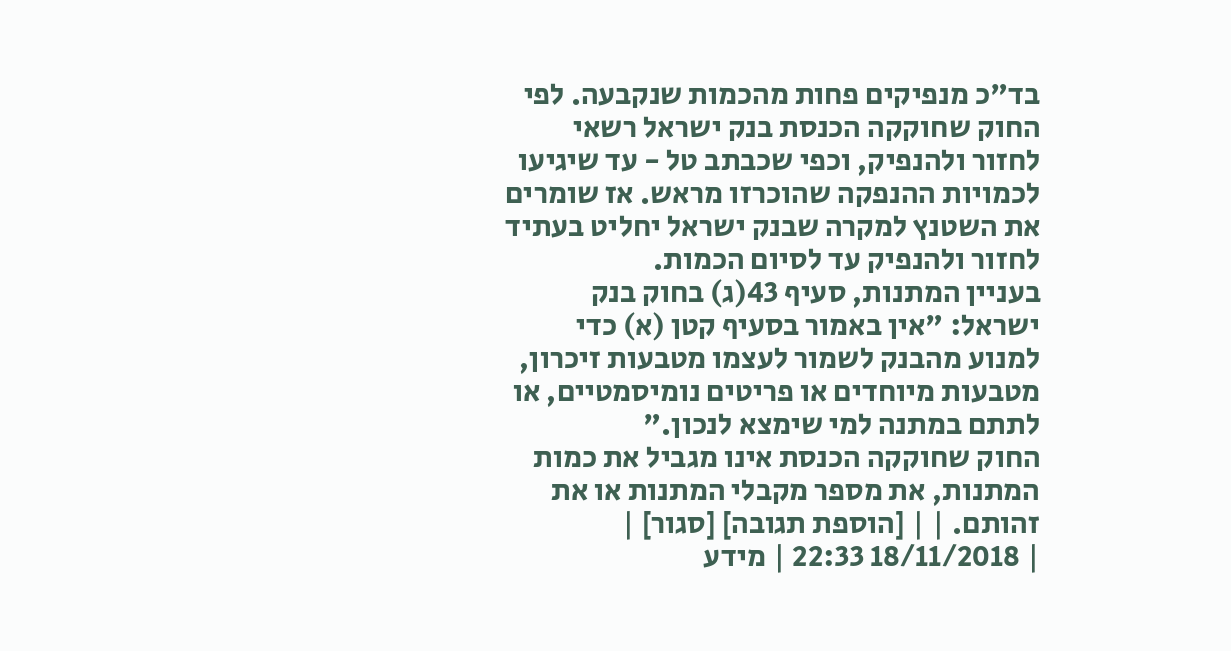בד"כ מנפיקים פחות מהכמות שנקבעה. לפי החוק שחוקקה הכנסת בנק ישראל רשאי לחזור ולהנפיק, וכפי שכבתב טל - עד שיגיעו לכמויות ההנפקה שהוכרזו מראש. אז שומרים את השטנץ למקרה שבנק ישראל יחליט בעתיד לחזור ולהנפיק עד לסיום הכמות.
בעניין המתנות, סעיף 43(ג) בחוק בנק ישראל: "אין באמור בסעיף קטן (א) כדי למנוע מהבנק לשמור לעצמו מטבעות זיכרון, מטבעות מיוחדים או פריטים נומיסמטיים, או לתתם במתנה למי שימצא לנכון."
החוק שחוקקה הכנסת אינו מגביל את כמות המתנות, את מספר מקבלי המתנות או את זהותם. | | [הוספת תגובה] [סגור] |
| 18/11/2018 22:33 | מידע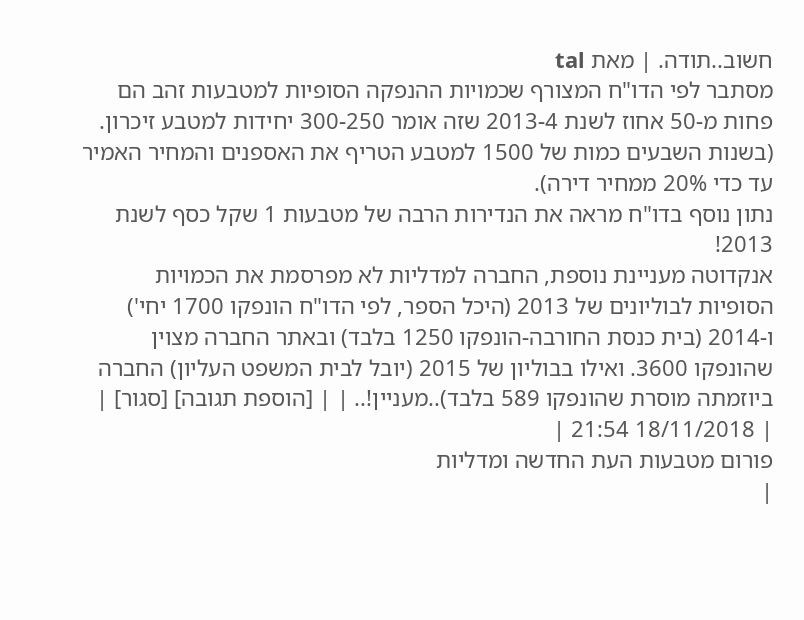חשוב..תודה. | מאת tal
מסתבר לפי הדו"ח המצורף שכמויות ההנפקה הסופיות למטבעות זהב הם פחות מ-50 אחוז לשנת 2013-4 שזה אומר 300-250 יחידות למטבע זיכרון. (בשנות השבעים כמות של 1500 למטבע הטריף את האספנים והמחיר האמיר עד כדי 20% ממחיר דירה).
נתון נוסף בדו"ח מראה את הנדירות הרבה של מטבעות 1 שקל כסף לשנת 2013!
אנקדוטה מעניינת נוספת, החברה למדליות לא מפרסמת את הכמויות הסופיות לבוליונים של 2013 (היכל הספר, לפי הדו"ח הונפקו 1700 יחי') ו-2014 (בית כנסת החורבה-הונפקו 1250 בלבד) ובאתר החברה מצוין שהונפקו 3600. ואילו בבוליון של 2015 (יובל לבית המשפט העליון) החברה ביוזמתה מוסרת שהונפקו 589 בלבד)..מעניין!.. | | [הוספת תגובה] [סגור] |
| 18/11/2018 21:54 |
פורום מטבעות העת החדשה ומדליות
|